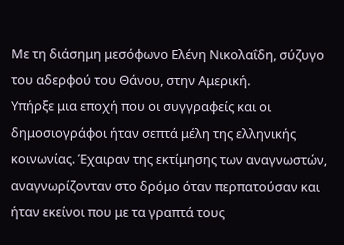Με τη διάσημη μεσόφωνο Ελένη Νικολαΐδη, σύζυγο του αδερφού του Θάνου, στην Αμερική.
Υπήρξε μια εποχή που οι συγγραφείς και οι δημοσιογράφοι ήταν σεπτά μέλη της ελληνικής κοινωνίας. Έχαιραν της εκτίμησης των αναγνωστών, αναγνωρίζονταν στο δρόμο όταν περπατούσαν και ήταν εκείνοι που με τα γραπτά τους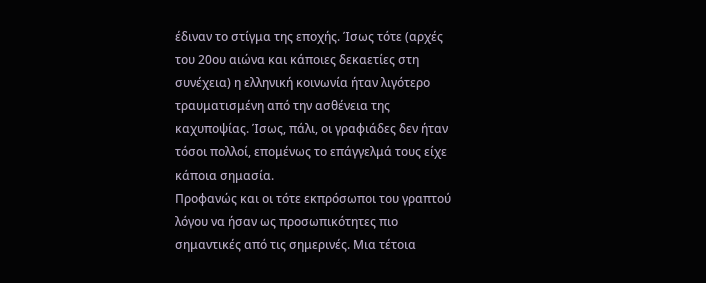έδιναν το στίγμα της εποχής. Ίσως τότε (αρχές του 20ου αιώνα και κάποιες δεκαετίες στη συνέχεια) η ελληνική κοινωνία ήταν λιγότερο τραυματισμένη από την ασθένεια της καχυποψίας. Ίσως, πάλι, οι γραφιάδες δεν ήταν τόσοι πολλοί, επομένως το επάγγελμά τους είχε κάποια σημασία.
Προφανώς και οι τότε εκπρόσωποι του γραπτού λόγου να ήσαν ως προσωπικότητες πιο σημαντικές από τις σημερινές. Μια τέτοια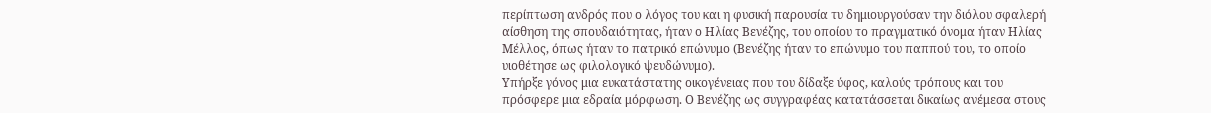περίπτωση ανδρός που ο λόγος του και η φυσική παρουσία τυ δημιουργούσαν την διόλου σφαλερή αίσθηση της σπουδαιότητας, ήταν ο Ηλίας Βενέζης, του οποίου το πραγματικό όνομα ήταν Ηλίας Μέλλος, όπως ήταν το πατρικό επώνυμο (Βενέζης ήταν το επώνυμο του παππού του, το οποίο υιοθέτησε ως φιλολογικό ψευδώνυμο).
Υπήρξε γόνος μια ευκατάστατης οικογένειας που του δίδαξε ύφος, καλούς τρόπους και του πρόσφερε μια εδραία μόρφωση. Ο Βενέζης ως συγγραφέας κατατάσσεται δικαίως ανέμεσα στους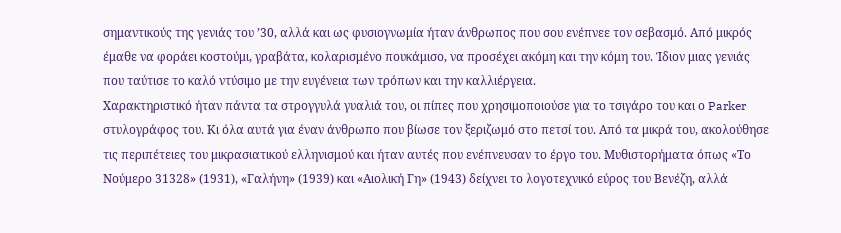σημαντικούς της γενιάς του ’30, αλλά και ως φυσιογνωμία ήταν άνθρωπος που σου ενέπνεε τον σεβασμό. Από μικρός έμαθε να φοράει κοστούμι, γραβάτα, κολαρισμένο πουκάμισο, να προσέχει ακόμη και την κόμη του. Ίδιον μιας γενιάς που ταύτισε το καλό ντύσιμο με την ευγένεια των τρόπων και την καλλιέργεια.
Χαρακτηριστικό ήταν πάντα τα στρογγυλά γυαλιά του, οι πίπες που χρησιμοποιούσε για το τσιγάρο του και ο Parker στυλογράφος του. Κι όλα αυτά για έναν άνθρωπο που βίωσε τον ξεριζωμό στο πετσί του. Από τα μικρά του, ακολούθησε τις περιπέτειες του μικρασιατικού ελληνισμού και ήταν αυτές που ενέπνευσαν το έργο του. Μυθιστορήματα όπως «Το Νούμερο 31328» (1931), «Γαλήνη» (1939) και «Αιολική Γη» (1943) δείχνει το λογοτεχνικό εύρος του Βενέζη, αλλά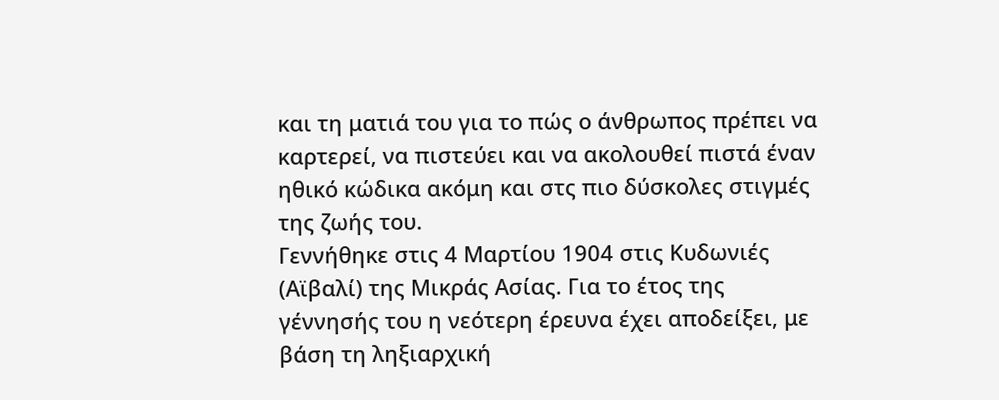και τη ματιά του για το πώς ο άνθρωπος πρέπει να καρτερεί, να πιστεύει και να ακολουθεί πιστά έναν ηθικό κώδικα ακόμη και στς πιο δύσκολες στιγμές της ζωής του.
Γεννήθηκε στις 4 Μαρτίου 1904 στις Κυδωνιές (Αϊβαλί) της Μικράς Ασίας. Για το έτος της γέννησής του η νεότερη έρευνα έχει αποδείξει, με βάση τη ληξιαρχική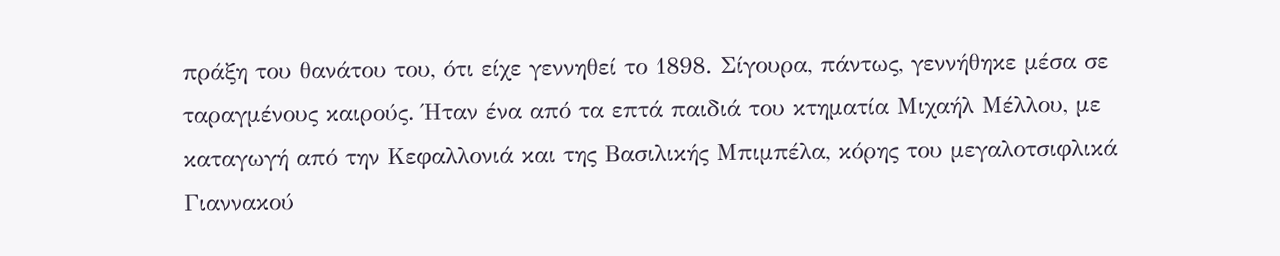πράξη του θανάτου του, ότι είχε γεννηθεί το 1898. Σίγουρα, πάντως, γεννήθηκε μέσα σε ταραγμένους καιρούς. Ήταν ένα από τα επτά παιδιά του κτηματία Μιχαήλ Μέλλου, με καταγωγή από την Κεφαλλονιά και της Βασιλικής Μπιμπέλα, κόρης του μεγαλοτσιφλικά Γιαννακού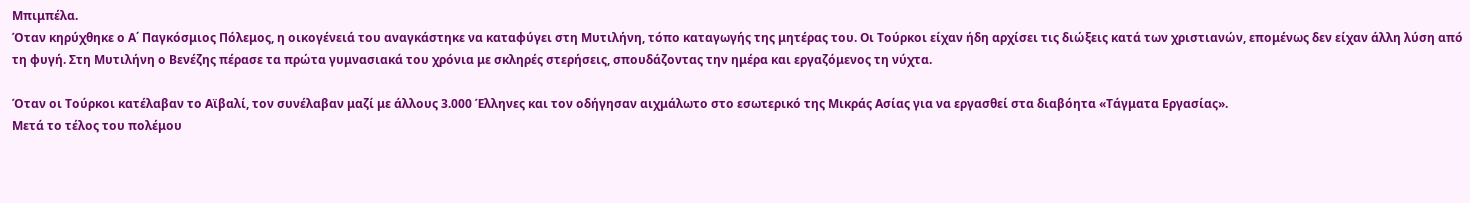Μπιμπέλα.
Όταν κηρύχθηκε ο Α΄ Παγκόσμιος Πόλεμος, η οικογένειά του αναγκάστηκε να καταφύγει στη Μυτιλήνη, τόπο καταγωγής της μητέρας του. Οι Τούρκοι είχαν ήδη αρχίσει τις διώξεις κατά των χριστιανών, επομένως δεν είχαν άλλη λύση από τη φυγή. Στη Μυτιλήνη ο Βενέζης πέρασε τα πρώτα γυμνασιακά του χρόνια με σκληρές στερήσεις, σπουδάζοντας την ημέρα και εργαζόμενος τη νύχτα.

Όταν οι Τούρκοι κατέλαβαν το Αϊβαλί, τον συνέλαβαν μαζί με άλλους 3.000 Έλληνες και τον οδήγησαν αιχμάλωτο στο εσωτερικό της Μικράς Ασίας για να εργασθεί στα διαβόητα «Τάγματα Εργασίας».
Μετά το τέλος του πολέμου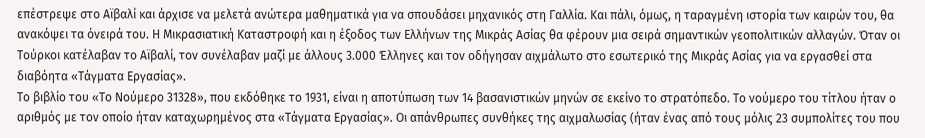επέστρεψε στο Αϊβαλί και άρχισε να μελετά ανώτερα μαθηματικά για να σπουδάσει μηχανικός στη Γαλλία. Και πάλι, όμως, η ταραγμένη ιστορία των καιρών του, θα ανακόψει τα όνειρά του. Η Μικρασιατική Καταστροφή και η έξοδος των Ελλήνων της Μικράς Ασίας θα φέρουν μια σειρά σημαντικών γεοπολιτικών αλλαγών. Όταν οι Τούρκοι κατέλαβαν το Αϊβαλί, τον συνέλαβαν μαζί με άλλους 3.000 Έλληνες και τον οδήγησαν αιχμάλωτο στο εσωτερικό της Μικράς Ασίας για να εργασθεί στα διαβόητα «Τάγματα Εργασίας».
Το βιβλίο του «Το Νούμερο 31328», που εκδόθηκε το 1931, είναι η αποτύπωση των 14 βασανιστικών μηνών σε εκείνο το στρατόπεδο. Το νούμερο του τίτλου ήταν ο αριθμός με τον οποίο ήταν καταχωρημένος στα «Τάγματα Εργασίας». Οι απάνθρωπες συνθήκες της αιχμαλωσίας (ήταν ένας από τους μόλις 23 συμπολίτες του που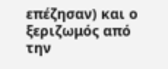επέζησαν) και ο ξεριζωμός από την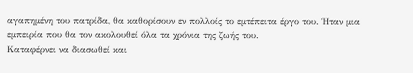αγαπημένη του πατρίδα, θα καθορίσουν εν πολλοίς το εμτέπειτα έργο του. Ήταν μια εμπειρία που θα τον ακολουθεί όλα τα χρόνια της ζωής του.
Καταφέρνει να διασωθεί και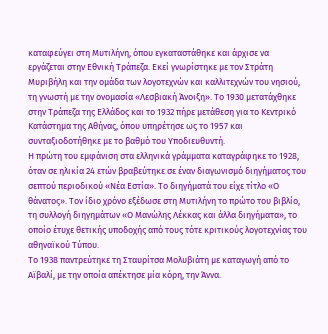καταφεύγει στη Μυτιλήνη, όπου εγκαταστάθηκε και άρχισε να εργάζεται στην Εθνική Τράπεζα. Εκεί γνωρίστηκε με τον Στράτη Μυριβήλη και την ομάδα των λογοτεχνών και καλλιτεχνών του νησιού, τη γνωστή με την ονομασία «Λεσβιακή Άνοιξη». Το 1930 μετατάχθηκε στην Τράπεζα της Ελλάδος και το 1932 πήρε μετάθεση για το Κεντρικό Κατάστημα της Αθήνας, όπου υπηρέτησε ως το 1957 και συνταξιοδοτήθηκε με το βαθμό του Υποδιευθυντή.
Η πρώτη του εμφάνιση στα ελληνικά γράμματα καταγράφηκε το 1928, όταν σε ηλικία 24 ετών βραβεύτηκε σε έναν διαγωνισμό διηγήματος του σεπτού περιοδικού «Νέα Εστία». Το διηγήματά του είχε τίτλο «Ο θάνατος». Τον ίδιο χρόνο εξέδωσε στη Μυτιλήνη το πρώτο του βιβλίο, τη συλλογή διηγημάτων «Ο Μανώλης Λέκκας και άλλα διηγήματα», το οποίο έτυχε θετικής υποδοχής από τους τότε κριτικούς λογοτεχνίας του αθηναϊκού Τύπου.
Το 1938 παντρεύτηκε τη Σταυρίτσα Μολυβιάτη με καταγωγή από το Αϊβαλί, με την οποία απέκτησε μία κόρη, την Άννα.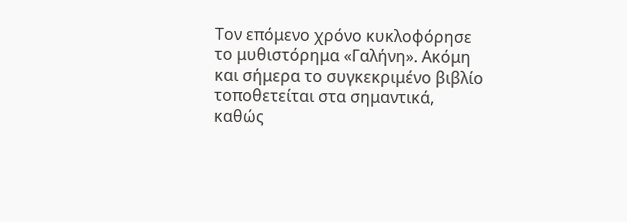Τον επόμενο χρόνο κυκλοφόρησε το μυθιστόρημα «Γαλήνη». Ακόμη και σήμερα το συγκεκριμένο βιβλίο τοποθετείται στα σημαντικά, καθώς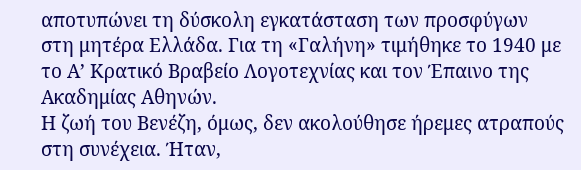αποτυπώνει τη δύσκολη εγκατάσταση των προσφύγων στη μητέρα Ελλάδα. Για τη «Γαλήνη» τιμήθηκε το 1940 με το Α’ Κρατικό Βραβείο Λογοτεχνίας και τον Έπαινο της Ακαδημίας Αθηνών.
Η ζωή του Βενέζη, όμως, δεν ακολούθησε ήρεμες ατραπούς στη συνέχεια. Ήταν,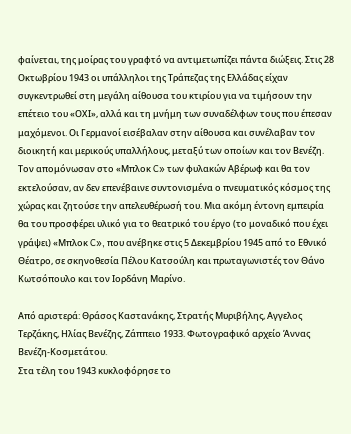φαίνεται, της μοίρας του γραφτό να αντιμετωπίζει πάντα διώξεις. Στις 28 Οκτωβρίου 1943 οι υπάλληλοι της Τράπεζας της Ελλάδας είχαν συγκεντρωθεί στη μεγάλη αίθουσα του κτιρίου για να τιμήσουν την επέτειο του «ΟΧΙ», αλλά και τη μνήμη των συναδέλφων τους που έπεσαν μαχόμενοι. Οι Γερμανοί εισέβαλαν στην αίθουσα και συνέλαβαν τον διοικητή και μερικούς υπαλλήλους, μεταξύ των οποίων και τον Βενέζη.
Τον απομόνωσαν στο «Μπλοκ C» των φυλακών Αβέρωφ και θα τον εκτελούσαν, αν δεν επενέβαινε συντονισμένα ο πνευματικός κόσμος της χώρας και ζητούσε την απελευθέρωσή του. Μια ακόμη έντονη εμπειρία θα του προσφέρει υλικό για το θεατρικό του έργο (το μοναδικό που έχει γράψει) «Μπλοκ C», που ανέβηκε στις 5 Δεκεμβρίου 1945 από το Εθνικό Θέατρο, σε σκηνοθεσία Πέλου Κατσούλη και πρωταγωνιστές τον Θάνο Κωτσόπουλο και τον Ιορδάνη Μαρίνο.

Από αριστερά: Θράσος Καστανάκης, Στρατής Μυριβήλης, Αγγελος Τερζάκης, Ηλίας Βενέζης, Ζάππειο 1933. Φωτογραφικό αρχείο Άννας Βενέζη-Κοσμετάτου.
Στα τέλη του 1943 κυκλοφόρησε το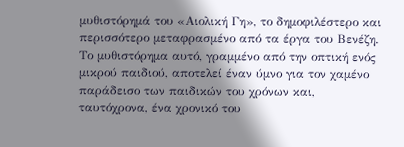μυθιστόρημά του «Αιολική Γη», το δημοφιλέστερο και περισσότερο μεταφρασμένο από τα έργα του Βενέζη. Το μυθιστόρημα αυτό, γραμμένο από την οπτική ενός μικρού παιδιού, αποτελεί έναν ύμνο για τον χαμένο παράδεισο των παιδικών του χρόνων και, ταυτόχρονα, ένα χρονικό του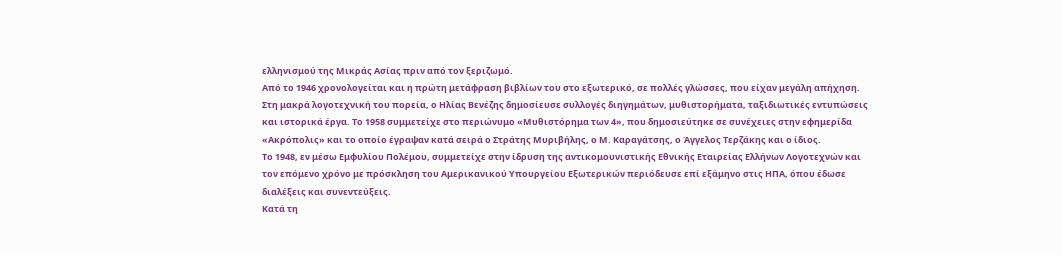ελληνισμού της Μικράς Ασίας πριν από τον ξεριζωμό.
Από το 1946 χρονολογείται και η πρώτη μετάφραση βιβλίων του στο εξωτερικό, σε πολλές γλώσσες, που είχαν μεγάλη απήχηση. Στη μακρά λογοτεχνική του πορεία, ο Ηλίας Βενέζης δημοσίευσε συλλογές διηγημάτων, μυθιστορήματα, ταξιδιωτικές εντυπώσεις και ιστορικά έργα. Το 1958 συμμετείχε στο περιώνυμο «Μυθιστόρημα των 4», που δημοσιεύτηκε σε συνέχειες στην εφημερίδα «Ακρόπολις» και το οποίο έγραψαν κατά σειρά ο Στράτης Μυριβήλης, ο Μ. Καραγάτσης, ο Άγγελος Τερζάκης και ο ίδιος.
Το 1948, εν μέσω Εμφυλίου Πολέμου, συμμετείχε στην ίδρυση της αντικομουνιστικής Εθνικής Εταιρείας Ελλήνων Λογοτεχνών και τον επόμενο χρόνο με πρόσκληση του Αμερικανικού Υπουργείου Εξωτερικών περιόδευσε επί εξάμηνο στις ΗΠΑ, όπου έδωσε διαλέξεις και συνεντεύξεις.
Κατά τη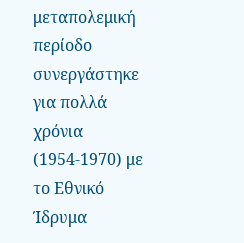μεταπολεμική περίοδο συνεργάστηκε για πολλά χρόνια (1954-1970) με το Εθνικό Ίδρυμα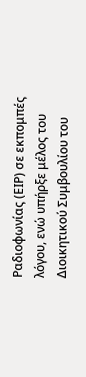Ραδιοφωνίας (ΕΙΡ) σε εκπομπές λόγου, ενώ υπήρξε μέλος του Διοικητικού Συμβουλίου του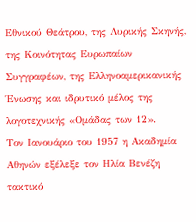Εθνικού Θεάτρου, της Λυρικής Σκηνής, της Κοινότητας Ευρωπαίων Συγγραφέων, της Ελληνοαμερικανικής Ένωσης και ιδρυτικό μέλος της λογοτεχνικής «Ομάδας των 12».
Τον Ιανουάριο του 1957 η Ακαδημία Αθηνών εξέλεξε τον Ηλία Βενέζη τακτικό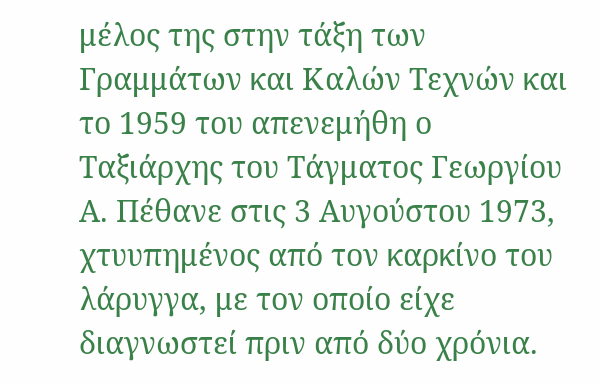μέλος της στην τάξη των Γραμμάτων και Καλών Τεχνών και το 1959 του απενεμήθη ο Ταξιάρχης του Τάγματος Γεωργίου Α. Πέθανε στις 3 Αυγούστου 1973, χτυυπημένος από τον καρκίνο του λάρυγγα, με τον οποίο είχε διαγνωστεί πριν από δύο χρόνια.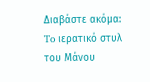Διαβάστε ακόμα: To ιερατικό στυλ του Μάνου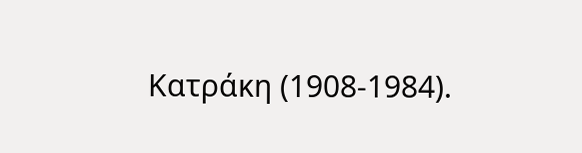Κατράκη (1908-1984).